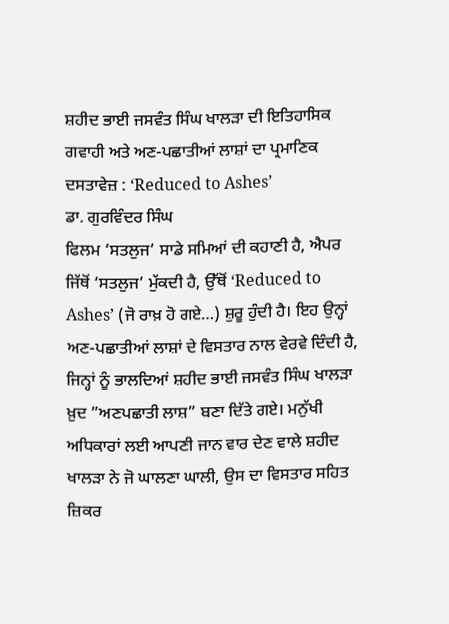ਸ਼ਹੀਦ ਭਾਈ ਜਸਵੰਤ ਸਿੰਘ ਖਾਲੜਾ ਦੀ ਇਤਿਹਾਸਿਕ ਗਵਾਹੀ ਅਤੇ ਅਣ-ਪਛਾਤੀਆਂ ਲਾਸ਼ਾਂ ਦਾ ਪ੍ਰਮਾਣਿਕ ਦਸਤਾਵੇਜ਼ : ‘Reduced to Ashes’
ਡਾ. ਗੁਰਵਿੰਦਰ ਸਿੰਘ
ਫਿਲਮ ‘ਸਤਲੁਜ’ ਸਾਡੇ ਸਮਿਆਂ ਦੀ ਕਹਾਣੀ ਹੈ, ਐਪਰ ਜਿੱਥੋਂ ‘ਸਤਲੁਜ’ ਮੁੱਕਦੀ ਹੈ, ਉੱਥੋਂ ‘Reduced to Ashes’ (ਜੋ ਰਾਖ਼ ਹੋ ਗਏ…) ਸ਼ੁਰੂ ਹੁੰਦੀ ਹੈ। ਇਹ ਉਨ੍ਹਾਂ ਅਣ-ਪਛਾਤੀਆਂ ਲਾਸ਼ਾਂ ਦੇ ਵਿਸਤਾਰ ਨਾਲ ਵੇਰਵੇ ਦਿੰਦੀ ਹੈ, ਜਿਨ੍ਹਾਂ ਨੂੰ ਭਾਲਦਿਆਂ ਸ਼ਹੀਦ ਭਾਈ ਜਸਵੰਤ ਸਿੰਘ ਖਾਲੜਾ ਖ਼ੁਦ ”ਅਣਪਛਾਤੀ ਲਾਸ਼” ਬਣਾ ਦਿੱਤੇ ਗਏ। ਮਨੁੱਖੀ ਅਧਿਕਾਰਾਂ ਲਈ ਆਪਣੀ ਜਾਨ ਵਾਰ ਦੇਣ ਵਾਲੇ ਸ਼ਹੀਦ ਖਾਲੜਾ ਨੇ ਜੋ ਘਾਲਣਾ ਘਾਲੀ, ਉਸ ਦਾ ਵਿਸਤਾਰ ਸਹਿਤ ਜ਼ਿਕਰ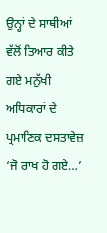ਉਨ੍ਹਾਂ ਦੇ ਸਾਥੀਆਂ ਵੱਲੋਂ ਤਿਆਰ ਕੀਤੇ ਗਏ ਮਨੁੱਖੀ ਅਧਿਕਾਰਾਂ ਦੇ ਪ੍ਰਮਾਣਿਕ ਦਸਤਾਵੇਜ਼ ‘ਜੋ ਰਾਖ ਹੋ ਗਏ…’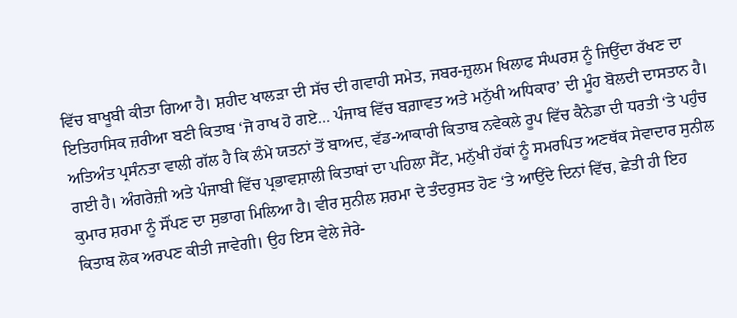ਵਿੱਚ ਬਾਖੂਬੀ ਕੀਤਾ ਗਿਆ ਹੈ। ਸ਼ਹੀਦ ਖਾਲੜਾ ਦੀ ਸੱਚ ਦੀ ਗਵਾਹੀ ਸਮੇਤ, ਜਬਰ-ਜ਼ੁਲਮ ਖਿਲਾਫ ਸੰਘਰਸ਼ ਨੂੰ ਜਿਉਂਦਾ ਰੱਖਣ ਦਾ ਇਤਿਹਾਸਿਕ ਜ਼ਰੀਆ ਬਣੀ ਕਿਤਾਬ ‘ਜੋ ਰਾਖ ਹੋ ਗਏ… ਪੰਜਾਬ ਵਿੱਚ ਬਗ਼ਾਵਤ ਅਤੇ ਮਨੁੱਖੀ ਅਧਿਕਾਰ’ ਦੀ ਮੂੰਹ ਬੋਲਦੀ ਦਾਸਤਾਨ ਹੈ। ਅਤਿਅੰਤ ਪ੍ਰਸੰਨਤਾ ਵਾਲੀ ਗੱਲ ਹੈ ਕਿ ਲੰਮੇ ਯਤਨਾਂ ਤੋਂ ਬਾਅਦ, ਵੱਡ-ਆਕਾਰੀ ਕਿਤਾਬ ਨਵੇਕਲੇ ਰੂਪ ਵਿੱਚ ਕੈਨੇਡਾ ਦੀ ਧਰਤੀ ‘ਤੇ ਪਹੁੰਚ ਗਈ ਹੈ। ਅੰਗਰੇਜ਼ੀ ਅਤੇ ਪੰਜਾਬੀ ਵਿੱਚ ਪ੍ਰਭਾਵਸ਼ਾਲੀ ਕਿਤਾਬਾਂ ਦਾ ਪਹਿਲਾ ਸੈੱਟ, ਮਨੁੱਖੀ ਹੱਕਾਂ ਨੂੰ ਸਮਰਪਿਤ ਅਣਥੱਕ ਸੇਵਾਦਾਰ ਸੁਨੀਲ ਕੁਮਾਰ ਸ਼ਰਮਾ ਨੂੰ ਸੌਂਪਣ ਦਾ ਸੁਭਾਗ ਮਿਲਿਆ ਹੈ। ਵੀਰ ਸੁਨੀਲ ਸ਼ਰਮਾ ਦੇ ਤੰਦਰੁਸਤ ਹੋਣ ‘ਤੇ ਆਉਂਦੇ ਦਿਨਾਂ ਵਿੱਚ, ਛੇਤੀ ਹੀ ਇਹ ਕਿਤਾਬ ਲੋਕ ਅਰਪਣ ਕੀਤੀ ਜਾਵੇਗੀ। ਉਹ ਇਸ ਵੇਲੇ ਜੇਰੇ-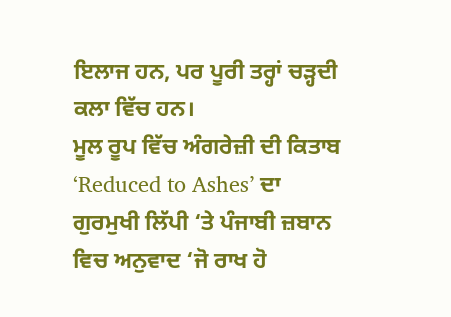ਇਲਾਜ ਹਨ, ਪਰ ਪੂਰੀ ਤਰ੍ਹਾਂ ਚੜ੍ਹਦੀ ਕਲਾ ਵਿੱਚ ਹਨ।
ਮੂਲ ਰੂਪ ਵਿੱਚ ਅੰਗਰੇਜ਼ੀ ਦੀ ਕਿਤਾਬ ‘Reduced to Ashes’ ਦਾ ਗੁਰਮੁਖੀ ਲਿੱਪੀ ‘ਤੇ ਪੰਜਾਬੀ ਜ਼ਬਾਨ ਵਿਚ ਅਨੁਵਾਦ ‘ਜੋ ਰਾਖ ਹੋ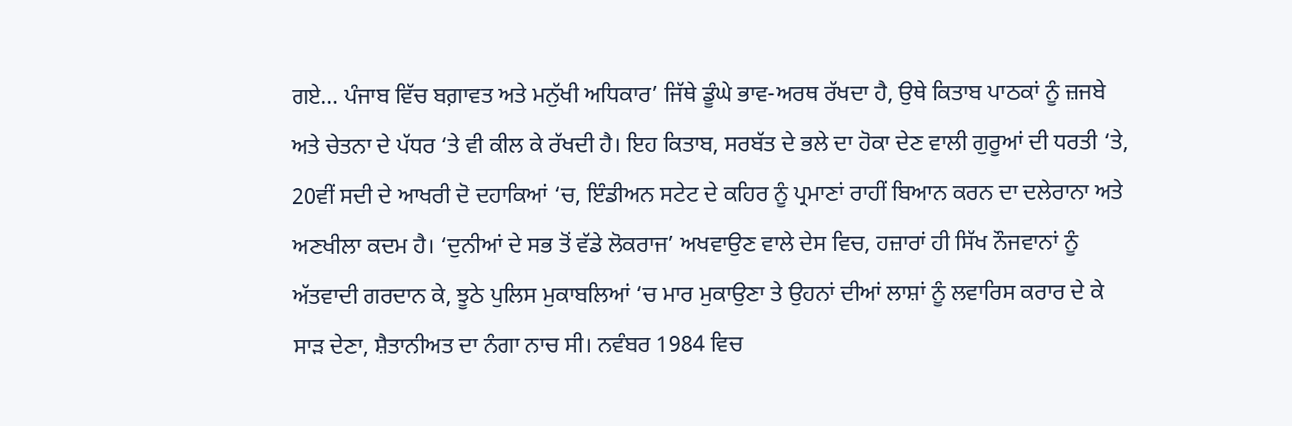ਗਏ… ਪੰਜਾਬ ਵਿੱਚ ਬਗ਼ਾਵਤ ਅਤੇ ਮਨੁੱਖੀ ਅਧਿਕਾਰ’ ਜਿੱਥੇ ਡੂੰਘੇ ਭਾਵ-ਅਰਥ ਰੱਖਦਾ ਹੈ, ਉਥੇ ਕਿਤਾਬ ਪਾਠਕਾਂ ਨੂੰ ਜ਼ਜਬੇ ਅਤੇ ਚੇਤਨਾ ਦੇ ਪੱਧਰ ‘ਤੇ ਵੀ ਕੀਲ ਕੇ ਰੱਖਦੀ ਹੈ। ਇਹ ਕਿਤਾਬ, ਸਰਬੱਤ ਦੇ ਭਲੇ ਦਾ ਹੋਕਾ ਦੇਣ ਵਾਲੀ ਗੁਰੂਆਂ ਦੀ ਧਰਤੀ ‘ਤੇ, 20ਵੀਂ ਸਦੀ ਦੇ ਆਖਰੀ ਦੋ ਦਹਾਕਿਆਂ ‘ਚ, ਇੰਡੀਅਨ ਸਟੇਟ ਦੇ ਕਹਿਰ ਨੂੰ ਪ੍ਰਮਾਣਾਂ ਰਾਹੀਂ ਬਿਆਨ ਕਰਨ ਦਾ ਦਲੇਰਾਨਾ ਅਤੇ ਅਣਖੀਲਾ ਕਦਮ ਹੈ। ‘ਦੁਨੀਆਂ ਦੇ ਸਭ ਤੋਂ ਵੱਡੇ ਲੋਕਰਾਜ’ ਅਖਵਾਉਣ ਵਾਲੇ ਦੇਸ ਵਿਚ, ਹਜ਼ਾਰਾਂ ਹੀ ਸਿੱਖ ਨੌਜਵਾਨਾਂ ਨੂੰ ਅੱਤਵਾਦੀ ਗਰਦਾਨ ਕੇ, ਝੂਠੇ ਪੁਲਿਸ ਮੁਕਾਬਲਿਆਂ ‘ਚ ਮਾਰ ਮੁਕਾਉਣਾ ਤੇ ਉਹਨਾਂ ਦੀਆਂ ਲਾਸ਼ਾਂ ਨੂੰ ਲਵਾਰਿਸ ਕਰਾਰ ਦੇ ਕੇ ਸਾੜ ਦੇਣਾ, ਸ਼ੈਤਾਨੀਅਤ ਦਾ ਨੰਗਾ ਨਾਚ ਸੀ। ਨਵੰਬਰ 1984 ਵਿਚ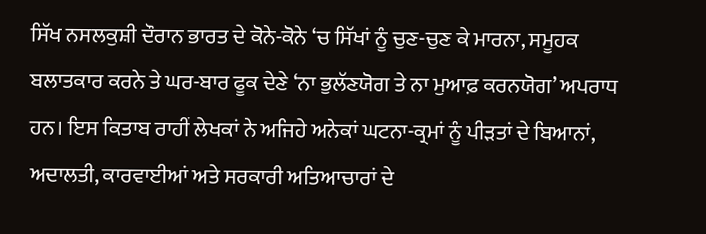ਸਿੱਖ ਨਸਲਕੁਸ਼ੀ ਦੌਰਾਨ ਭਾਰਤ ਦੇ ਕੋਨੇ-ਕੋਨੇ ‘ਚ ਸਿੱਖਾਂ ਨੂੰ ਚੁਣ-ਚੁਣ ਕੇ ਮਾਰਨਾ, ਸਮੂਹਕ ਬਲਾਤਕਾਰ ਕਰਨੇ ਤੇ ਘਰ-ਬਾਰ ਫੂਕ ਦੇਣੇ ‘ਨਾ ਭੁਲੱਣਯੋਗ ਤੇ ਨਾ ਮੁਆਫ਼ ਕਰਨਯੋਗ’ ਅਪਰਾਧ ਹਨ। ਇਸ ਕਿਤਾਬ ਰਾਹੀਂ ਲੇਖਕਾਂ ਨੇ ਅਜਿਹੇ ਅਨੇਕਾਂ ਘਟਨਾ-ਕ੍ਰਮਾਂ ਨੂੰ ਪੀੜਤਾਂ ਦੇ ਬਿਆਨਾਂ, ਅਦਾਲਤੀ, ਕਾਰਵਾਈਆਂ ਅਤੇ ਸਰਕਾਰੀ ਅਤਿਆਚਾਰਾਂ ਦੇ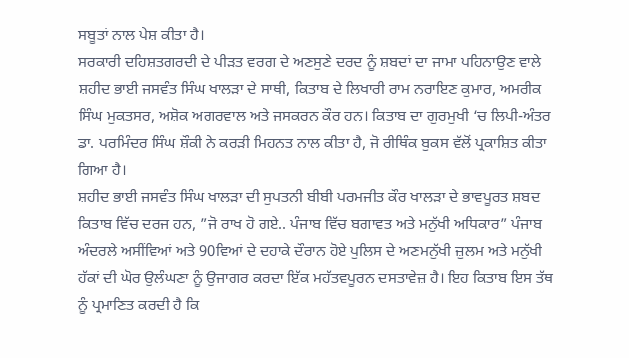ਸਬੂਤਾਂ ਨਾਲ ਪੇਸ਼ ਕੀਤਾ ਹੈ।
ਸਰਕਾਰੀ ਦਹਿਸ਼ਤਗਰਦੀ ਦੇ ਪੀੜਤ ਵਰਗ ਦੇ ਅਣਸੁਣੇ ਦਰਦ ਨੂੰ ਸ਼ਬਦਾਂ ਦਾ ਜਾਮਾ ਪਹਿਨਾਉਣ ਵਾਲੇ ਸ਼ਹੀਦ ਭਾਈ ਜਸਵੰਤ ਸਿੰਘ ਖਾਲੜਾ ਦੇ ਸਾਥੀ, ਕਿਤਾਬ ਦੇ ਲਿਖਾਰੀ ਰਾਮ ਨਰਾਇਣ ਕੁਮਾਰ, ਅਮਰੀਕ ਸਿੰਘ ਮੁਕਤਸਰ, ਅਸ਼ੋਕ ਅਗਰਵਾਲ ਅਤੇ ਜਸਕਰਨ ਕੌਰ ਹਨ। ਕਿਤਾਬ ਦਾ ਗੁਰਮੁਖੀ ‘ਚ ਲਿਪੀ-ਅੰਤਰ ਡਾ. ਪਰਮਿੰਦਰ ਸਿੰਘ ਸ਼ੌਕੀ ਨੇ ਕਰੜੀ ਮਿਹਨਤ ਨਾਲ ਕੀਤਾ ਹੈ, ਜੋ ਰੀਥਿੰਕ ਬੁਕਸ ਵੱਲੋਂ ਪ੍ਰਕਾਸ਼ਿਤ ਕੀਤਾ ਗਿਆ ਹੈ।
ਸ਼ਹੀਦ ਭਾਈ ਜਸਵੰਤ ਸਿੰਘ ਖਾਲੜਾ ਦੀ ਸੁਪਤਨੀ ਬੀਬੀ ਪਰਮਜੀਤ ਕੌਰ ਖਾਲੜਾ ਦੇ ਭਾਵਪੂਰਤ ਸ਼ਬਦ ਕਿਤਾਬ ਵਿੱਚ ਦਰਜ ਹਨ, ”ਜੋ ਰਾਖ ਹੋ ਗਏ.. ਪੰਜਾਬ ਵਿੱਚ ਬਗਾਵਤ ਅਤੇ ਮਨੁੱਖੀ ਅਧਿਕਾਰ” ਪੰਜਾਬ ਅੰਦਰਲੇ ਅਸੀਂਵਿਆਂ ਅਤੇ 90ਵਿਆਂ ਦੇ ਦਹਾਕੇ ਦੌਰਾਨ ਹੋਏ ਪੁਲਿਸ ਦੇ ਅਣਮਨੁੱਖੀ ਜ਼ੁਲਮ ਅਤੇ ਮਨੁੱਖੀ ਹੱਕਾਂ ਦੀ ਘੋਰ ਉਲੰਘਣਾ ਨੂੰ ਉਜਾਗਰ ਕਰਦਾ ਇੱਕ ਮਹੱਤਵਪੂਰਨ ਦਸਤਾਵੇਜ਼ ਹੈ। ਇਹ ਕਿਤਾਬ ਇਸ ਤੱਥ ਨੂੰ ਪ੍ਰਮਾਣਿਤ ਕਰਦੀ ਹੈ ਕਿ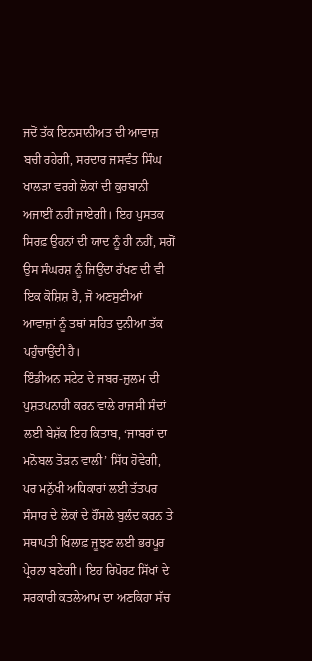ਜਦੋਂ ਤੱਕ ਇਨਸਾਨੀਅਤ ਦੀ ਆਵਾਜ਼ ਬਚੀ ਰਹੇਗੀ, ਸਰਦਾਰ ਜਸਵੰਤ ਸਿੰਘ ਖਾਲੜਾ ਵਰਗੇ ਲੋਕਾਂ ਦੀ ਕੁਰਬਾਨੀ ਅਜਾਈਂ ਨਹੀਂ ਜਾਏਗੀ। ਇਹ ਪੁਸਤਕ ਸਿਰਫ਼ ਉਹਨਾਂ ਦੀ ਯਾਦ ਨੂੰ ਹੀ ਨਹੀਂ, ਸਗੋਂ ਉਸ ਸੰਘਰਸ਼ ਨੂੰ ਜਿਉਂਦਾ ਰੱਖਣ ਦੀ ਵੀ ਇਕ ਕੋਸ਼ਿਸ਼ ਹੈ, ਜੋ ਅਣਸੁਣੀਆਂ ਆਵਾਜ਼ਾਂ ਨੂੰ ਤਥਾਂ ਸਹਿਤ ਦੁਨੀਆ ਤੱਕ ਪਹੁੰਚਾਉਂਦੀ ਹੈ।
ਇੰਡੀਅਨ ਸਟੇਟ ਦੇ ਜਬਰ-ਜ਼ੁਲਮ ਦੀ ਪੁਸ਼ਤਪਨਾਹੀ ਕਰਨ ਵਾਲੇ ਰਾਜਸੀ ਸੰਦਾਂ ਲਈ ਬੇਸ਼ੱਕ ਇਹ ਕਿਤਾਬ, ‘ਜਾਬਰਾਂ ਦਾ ਮਨੋਬਲ ਤੋੜਨ ਵਾਲੀ’ ਸਿੱਧ ਹੋਵੇਗੀ, ਪਰ ਮਨੁੱਖੀ ਅਧਿਕਾਰਾਂ ਲਈ ਤੱਤਪਰ ਸੰਸਾਰ ਦੇ ਲੋਕਾਂ ਦੇ ਹੌਂਸਲੇ ਬੁਲੰਦ ਕਰਨ ਤੇ ਸਥਾਪਤੀ ਖਿਲਾਫ਼ ਜੂਝਣ ਲਈ ਭਰਪੂਰ ਪ੍ਰੇਰਨਾ ਬਣੇਗੀ। ਇਹ ਰਿਪੋਰਟ ਸਿੱਖਾਂ ਦੇ ਸਰਕਾਰੀ ਕਤਲੇਆਮ ਦਾ ਅਣਕਿਹਾ ਸੱਚ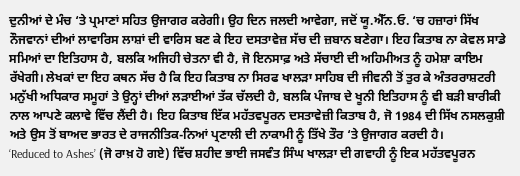ਦੁਨੀਆਂ ਦੇ ਮੰਚ ‘ਤੇ ਪ੍ਰਮਾਣਾਂ ਸਹਿਤ ਉਜਾਗਰ ਕਰੇਗੀ। ਉਹ ਦਿਨ ਜਲਦੀ ਆਵੇਗਾ, ਜਦੋਂ ਯੂ.ਐੱਨ.ਓ. ‘ਚ ਹਜ਼ਾਰਾਂ ਸਿੱਖ ਨੌਜਵਾਨਾਂ ਦੀਆਂ ਲਾਵਾਰਿਸ ਲਾਸ਼ਾਂ ਦੀ ਵਾਰਿਸ ਬਣ ਕੇ ਇਹ ਦਸਤਾਵੇਜ਼ ਸੱਚ ਦੀ ਜ਼ਬਾਨ ਬਣੇਗਾ। ਇਹ ਕਿਤਾਬ ਨਾ ਕੇਵਲ ਸਾਡੇ ਸਮਿਆਂ ਦਾ ਇਤਿਹਾਸ ਹੈ, ਬਲਕਿ ਅਜਿਹੀ ਚੇਤਨਾ ਵੀ ਹੈ, ਜੋ ਇਨਸਾਫ਼ ਅਤੇ ਸੱਚਾਈ ਦੀ ਅਹਿਮੀਅਤ ਨੂੰ ਹਮੇਸ਼ਾ ਕਾਇਮ ਰੱਖੇਗੀ। ਲੇਖਕਾਂ ਦਾ ਇਹ ਕਥਨ ਸੱਚ ਹੈ ਕਿ ਇਹ ਕਿਤਾਬ ਨਾ ਸਿਰਫ ਖਾਲੜਾ ਸਾਹਿਬ ਦੀ ਜੀਵਨੀ ਤੋਂ ਤੁਰ ਕੇ ਅੰਤਰਰਾਸ਼ਟਰੀ ਮਨੁੱਖੀ ਅਧਿਕਾਰ ਸਮੂਹਾਂ ਤੇ ਉਨ੍ਹਾਂ ਦੀਆਂ ਲੜਾਈਆਂ ਤੱਕ ਚੱਲਦੀ ਹੈ, ਬਲਕਿ ਪੰਜਾਬ ਦੇ ਖੂਨੀ ਇਤਿਹਾਸ ਨੂੰ ਵੀ ਬੜੀ ਬਾਰੀਕੀ ਨਾਲ ਆਪਣੇ ਕਲਾਵੇ ਵਿੱਚ ਲੈਂਦੀ ਹੈ। ਇਹ ਕਿਤਾਬ ਇੱਕ ਮਹੱਤਵਪੂਰਨ ਦਸਤਾਵੇਜ਼ੀ ਕਿਤਾਬ ਹੈ, ਜੋ 1984 ਦੀ ਸਿੱਖ ਨਸਲਕੁਸ਼ੀ ਅਤੇ ਉਸ ਤੋਂ ਬਾਅਦ ਭਾਰਤ ਦੇ ਰਾਜਨੀਤਿਕ-ਨਿਆਂ ਪ੍ਰਣਾਲੀ ਦੀ ਨਾਕਾਮੀ ਨੂੰ ਤਿੱਖੇ ਤੌਰ ‘ਤੇ ਉਜਾਗਰ ਕਰਦੀ ਹੈ।
‘Reduced to Ashes’ (ਜੋ ਰਾਖ਼ ਹੋ ਗਏ) ਵਿੱਚ ਸ਼ਹੀਦ ਭਾਈ ਜਸਵੰਤ ਸਿੰਘ ਖਾਲੜਾ ਦੀ ਗਵਾਹੀ ਨੂੰ ਇਕ ਮਹੱਤਵਪੂਰਨ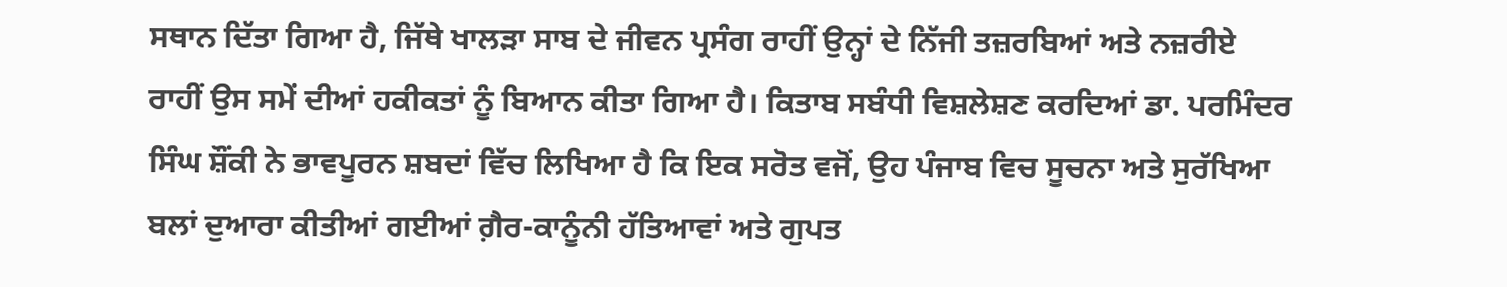ਸਥਾਨ ਦਿੱਤਾ ਗਿਆ ਹੈ, ਜਿੱਥੇ ਖਾਲੜਾ ਸਾਬ ਦੇ ਜੀਵਨ ਪ੍ਰਸੰਗ ਰਾਹੀਂ ਉਨ੍ਹਾਂ ਦੇ ਨਿੱਜੀ ਤਜ਼ਰਬਿਆਂ ਅਤੇ ਨਜ਼ਰੀਏ ਰਾਹੀਂ ਉਸ ਸਮੇਂ ਦੀਆਂ ਹਕੀਕਤਾਂ ਨੂੰ ਬਿਆਨ ਕੀਤਾ ਗਿਆ ਹੈ। ਕਿਤਾਬ ਸਬੰਧੀ ਵਿਸ਼ਲੇਸ਼ਣ ਕਰਦਿਆਂ ਡਾ. ਪਰਮਿੰਦਰ ਸਿੰਘ ਸ਼ੌਂਕੀ ਨੇ ਭਾਵਪੂਰਨ ਸ਼ਬਦਾਂ ਵਿੱਚ ਲਿਖਿਆ ਹੈ ਕਿ ਇਕ ਸਰੋਤ ਵਜੋਂ, ਉਹ ਪੰਜਾਬ ਵਿਚ ਸੂਚਨਾ ਅਤੇ ਸੁਰੱਖਿਆ ਬਲਾਂ ਦੁਆਰਾ ਕੀਤੀਆਂ ਗਈਆਂ ਗ਼ੈਰ-ਕਾਨੂੰਨੀ ਹੱਤਿਆਵਾਂ ਅਤੇ ਗੁਪਤ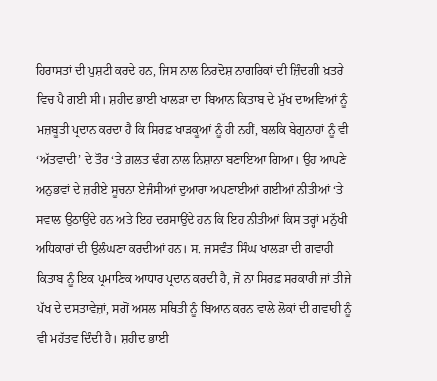ਹਿਰਾਸਤਾਂ ਦੀ ਪੁਸ਼ਟੀ ਕਰਦੇ ਹਨ, ਜਿਸ ਨਾਲ ਨਿਰਦੋਸ਼ ਨਾਗਰਿਕਾਂ ਦੀ ਜ਼ਿੰਦਗੀ ਖ਼ਤਰੇ ਵਿਚ ਪੈ ਗਈ ਸੀ। ਸ਼ਹੀਦ ਭਾਈ ਖਾਲੜਾ ਦਾ ਬਿਆਨ ਕਿਤਾਬ ਦੇ ਮੁੱਖ ਦਾਅਵਿਆਂ ਨੂੰ ਮਜ਼ਬੂਤੀ ਪ੍ਰਦਾਨ ਕਰਦਾ ਹੈ ਕਿ ਸਿਰਫ਼ ਖਾੜਕੂਆਂ ਨੂੰ ਹੀ ਨਹੀਂ, ਬਲਕਿ ਬੇਗੁਨਾਹਾਂ ਨੂੰ ਵੀ ‘ਅੱਤਵਾਦੀ’ ਦੇ ਤੌਰ ‘ਤੇ ਗ਼ਲਤ ਢੰਗ ਨਾਲ ਨਿਸ਼ਾਨਾ ਬਣਾਇਆ ਗਿਆ। ਉਹ ਆਪਣੇ ਅਨੁਭਵਾਂ ਦੇ ਜ਼ਰੀਏ ਸੂਚਨਾ ਏਜੰਸੀਆਂ ਦੁਆਰਾ ਅਪਣਾਈਆਂ ਗਈਆਂ ਨੀਤੀਆਂ ‘ਤੇ ਸਵਾਲ ਉਠਾਉਂਦੇ ਹਨ ਅਤੇ ਇਹ ਦਰਸਾਉਂਦੇ ਹਨ ਕਿ ਇਹ ਨੀਤੀਆਂ ਕਿਸ ਤਰ੍ਹਾਂ ਮਨੁੱਖੀ ਅਧਿਕਾਰਾਂ ਦੀ ਉਲੰਘਣਾ ਕਰਦੀਆਂ ਹਨ। ਸ. ਜਸਵੰਤ ਸਿੰਘ ਖਾਲੜਾ ਦੀ ਗਵਾਹੀ ਕਿਤਾਬ ਨੂੰ ਇਕ ਪ੍ਰਮਾਣਿਕ ਆਧਾਰ ਪ੍ਰਦਾਨ ਕਰਦੀ ਹੈ, ਜੋ ਨਾ ਸਿਰਫ਼ ਸਰਕਾਰੀ ਜਾਂ ਤੀਜੇ ਪੱਖ ਦੇ ਦਸਤਾਵੇਜ਼ਾਂ, ਸਗੋਂ ਅਸਲ ਸਥਿਤੀ ਨੂੰ ਬਿਆਨ ਕਰਨ ਵਾਲੇ ਲੋਕਾਂ ਦੀ ਗਵਾਹੀ ਨੂੰ ਵੀ ਮਹੱਤਵ ਦਿੰਦੀ ਹੈ। ਸ਼ਹੀਦ ਭਾਈ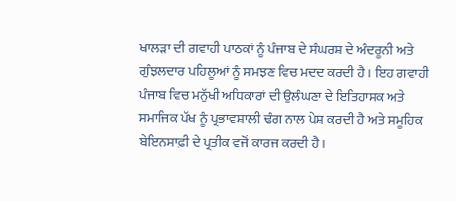ਖਾਲੜਾ ਦੀ ਗਵਾਹੀ ਪਾਠਕਾਂ ਨੂੰ ਪੰਜਾਬ ਦੇ ਸੰਘਰਸ਼ ਦੇ ਅੰਦਰੂਨੀ ਅਤੇ ਗੁੰਝਲਦਾਰ ਪਹਿਲੂਆਂ ਨੂੰ ਸਮਝਣ ਵਿਚ ਮਦਦ ਕਰਦੀ ਹੈ। ਇਹ ਗਵਾਹੀ ਪੰਜਾਬ ਵਿਚ ਮਨੁੱਖੀ ਅਧਿਕਾਰਾਂ ਦੀ ਉਲੰਘਣਾ ਦੇ ਇਤਿਹਾਸਕ ਅਤੇ ਸਮਾਜਿਕ ਪੱਖ ਨੂੰ ਪ੍ਰਭਾਵਸ਼ਾਲੀ ਢੰਗ ਨਾਲ ਪੇਸ਼ ਕਰਦੀ ਹੈ ਅਤੇ ਸਮੂਹਿਕ ਬੇਇਨਸਾਫ਼ੀ ਦੇ ਪ੍ਰਤੀਕ ਵਜੋਂ ਕਾਰਜ ਕਰਦੀ ਹੈ।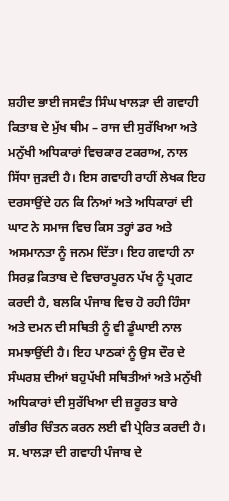ਸ਼ਹੀਦ ਭਾਈ ਜਸਵੰਤ ਸਿੰਘ ਖਾਲੜਾ ਦੀ ਗਵਾਹੀ ਕਿਤਾਬ ਦੇ ਮੁੱਖ ਥੀਮ – ਰਾਜ ਦੀ ਸੁਰੱਖਿਆ ਅਤੇ ਮਨੁੱਖੀ ਅਧਿਕਾਰਾਂ ਵਿਚਕਾਰ ਟਕਰਾਅ, ਨਾਲ ਸਿੱਧਾ ਜੁੜਦੀ ਹੈ। ਇਸ ਗਵਾਹੀ ਰਾਹੀਂ ਲੇਖਕ ਇਹ ਦਰਸਾਉਂਦੇ ਹਨ ਕਿ ਨਿਆਂ ਅਤੇ ਅਧਿਕਾਰਾਂ ਦੀ ਘਾਟ ਨੇ ਸਮਾਜ ਵਿਚ ਕਿਸ ਤਰ੍ਹਾਂ ਡਰ ਅਤੇ ਅਸਮਾਨਤਾ ਨੂੰ ਜਨਮ ਦਿੱਤਾ। ਇਹ ਗਵਾਹੀ ਨਾ ਸਿਰਫ਼ ਕਿਤਾਬ ਦੇ ਵਿਚਾਰਪੂਰਨ ਪੱਖ ਨੂੰ ਪ੍ਰਗਟ ਕਰਦੀ ਹੈ, ਬਲਕਿ ਪੰਜਾਬ ਵਿਚ ਹੋ ਰਹੀ ਹਿੰਸਾ ਅਤੇ ਦਮਨ ਦੀ ਸਥਿਤੀ ਨੂੰ ਵੀ ਡੂੰਘਾਈ ਨਾਲ ਸਮਝਾਉਂਦੀ ਹੈ। ਇਹ ਪਾਠਕਾਂ ਨੂੰ ਉਸ ਦੌਰ ਦੇ ਸੰਘਰਸ਼ ਦੀਆਂ ਬਹੁਪੱਖੀ ਸਥਿਤੀਆਂ ਅਤੇ ਮਨੁੱਖੀ ਅਧਿਕਾਰਾਂ ਦੀ ਸੁਰੱਖਿਆ ਦੀ ਜ਼ਰੂਰਤ ਬਾਰੇ ਗੰਭੀਰ ਚਿੰਤਨ ਕਰਨ ਲਈ ਵੀ ਪ੍ਰੇਰਿਤ ਕਰਦੀ ਹੈ। ਸ. ਖਾਲੜਾ ਦੀ ਗਵਾਹੀ ਪੰਜਾਬ ਦੇ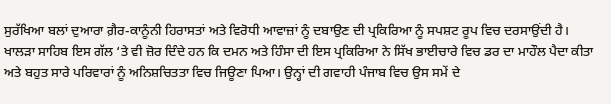ਸੁਰੱਖਿਆ ਬਲਾਂ ਦੁਆਰਾ ਗ਼ੈਰ-ਕਾਨੂੰਨੀ ਹਿਰਾਸਤਾਂ ਅਤੇ ਵਿਰੋਧੀ ਆਵਾਜ਼ਾਂ ਨੂੰ ਦਬਾਉਣ ਦੀ ਪ੍ਰਕਿਰਿਆ ਨੂੰ ਸਪਸ਼ਟ ਰੂਪ ਵਿਚ ਦਰਸਾਉਂਦੀ ਹੈ। ਖਾਲੜਾ ਸਾਹਿਬ ਇਸ ਗੱਲ ‘ਤੇ ਵੀ ਜ਼ੋਰ ਦਿੰਦੇ ਹਨ ਕਿ ਦਮਨ ਅਤੇ ਹਿੰਸਾ ਦੀ ਇਸ ਪ੍ਰਕਿਰਿਆ ਨੇ ਸਿੱਖ ਭਾਈਚਾਰੇ ਵਿਚ ਡਰ ਦਾ ਮਾਹੌਲ ਪੈਦਾ ਕੀਤਾ ਅਤੇ ਬਹੁਤ ਸਾਰੇ ਪਰਿਵਾਰਾਂ ਨੂੰ ਅਨਿਸ਼ਚਿਤਤਾ ਵਿਚ ਜਿਊਣਾ ਪਿਆ। ਉਨ੍ਹਾਂ ਦੀ ਗਵਾਹੀ ਪੰਜਾਬ ਵਿਚ ਉਸ ਸਮੇਂ ਦੇ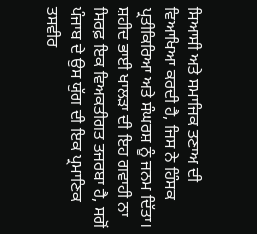ਸਿਆਸੀ ਅਤੇ ਸਮਾਜਿਕ ਤਣਾਅ ਦੀ ਵਿਆਖਿਆ ਕਰਦੀ ਹੈ, ਜਿਸ ਨੇ ਹਿੰਸਕ ਪ੍ਰਤੀਕਿਰਿਆ ਅਤੇ ਸੰਘਰਸ਼ ਨੂੰ ਜਨਮ ਦਿੱਤਾ। ਸ਼ਹੀਦ ਭਾਈ ਖਾਲੜਾ ਦੀ ਇਹ ਗਵਾਹੀ ਨਾ ਸਿਰਫ਼ ਇਕ ਵਿਅਕਤੀਗਤ ਤਜਰਬਾ ਹੈ, ਸਗੋਂ ਪੰਜਾਬ ਦੇ ਉਸ ਯੁੱਗ ਦੀ ਇਕ ਪ੍ਰਮਾਣਿਕ ਤਸਵੀਰ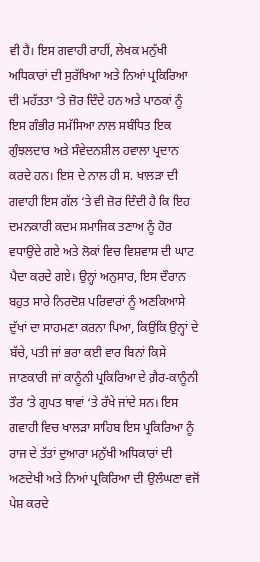ਵੀ ਹੈ। ਇਸ ਗਵਾਹੀ ਰਾਹੀਂ, ਲੇਖਕ ਮਨੁੱਖੀ ਅਧਿਕਾਰਾਂ ਦੀ ਸੁਰੱਖਿਆ ਅਤੇ ਨਿਆਂ ਪ੍ਰਕਿਰਿਆ ਦੀ ਮਹੱਤਤਾ ‘ਤੇ ਜ਼ੋਰ ਦਿੰਦੇ ਹਨ ਅਤੇ ਪਾਠਕਾਂ ਨੂੰ ਇਸ ਗੰਭੀਰ ਸਮੱਸਿਆ ਨਾਲ ਸਬੰਧਿਤ ਇਕ ਗੁੰਝਲਦਾਰ ਅਤੇ ਸੰਵੇਦਨਸ਼ੀਲ ਹਵਾਲਾ ਪ੍ਰਦਾਨ ਕਰਦੇ ਹਨ। ਇਸ ਦੇ ਨਾਲ ਹੀ ਸ. ਖਾਲੜਾ ਦੀ ਗਵਾਹੀ ਇਸ ਗੱਲ ‘ਤੇ ਵੀ ਜ਼ੋਰ ਦਿੰਦੀ ਹੈ ਕਿ ਇਹ ਦਮਨਕਾਰੀ ਕਦਮ ਸਮਾਜਿਕ ਤਣਾਅ ਨੂੰ ਹੋਰ ਵਧਾਉਂਦੇ ਗਏ ਅਤੇ ਲੋਕਾਂ ਵਿਚ ਵਿਸ਼ਵਾਸ ਦੀ ਘਾਟ ਪੈਦਾ ਕਰਦੇ ਗਏ। ਉਨ੍ਹਾਂ ਅਨੁਸਾਰ, ਇਸ ਦੌਰਾਨ ਬਹੁਤ ਸਾਰੇ ਨਿਰਦੋਸ਼ ਪਰਿਵਾਰਾਂ ਨੂੰ ਅਣਕਿਆਸੇ ਦੁੱਖਾਂ ਦਾ ਸਾਹਮਣਾ ਕਰਨਾ ਪਿਆ, ਕਿਉਂਕਿ ਉਨ੍ਹਾਂ ਦੇ ਬੱਚੇ, ਪਤੀ ਜਾਂ ਭਰਾ ਕਈ ਵਾਰ ਬਿਨਾਂ ਕਿਸੇ ਜਾਣਕਾਰੀ ਜਾਂ ਕਾਨੂੰਨੀ ਪ੍ਰਕਿਰਿਆ ਦੇ ਗ਼ੈਰ-ਕਾਨੂੰਨੀ ਤੌਰ ‘ਤੇ ਗੁਪਤ ਥਾਵਾਂ ‘ਤੇ ਰੱਖੇ ਜਾਂਦੇ ਸਨ। ਇਸ ਗਵਾਹੀ ਵਿਚ ਖਾਲੜਾ ਸਾਹਿਬ ਇਸ ਪ੍ਰਕਿਰਿਆ ਨੂੰ ਰਾਜ ਦੇ ਤੱਤਾਂ ਦੁਆਰਾ ਮਨੁੱਖੀ ਅਧਿਕਾਰਾਂ ਦੀ ਅਣਦੇਖੀ ਅਤੇ ਨਿਆਂ ਪ੍ਰਕਿਰਿਆ ਦੀ ਉਲੰਘਣਾ ਵਜੋਂ ਪੇਸ਼ ਕਰਦੇ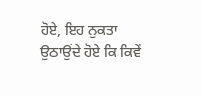ਹੋਏ, ਇਹ ਨੁਕਤਾ ਉਠਾਉਂਦੇ ਹੋਏ ਕਿ ਕਿਵੇਂ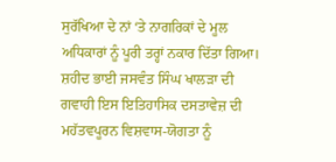ਸੁਰੱਖਿਆ ਦੇ ਨਾਂ ‘ਤੇ ਨਾਗਰਿਕਾਂ ਦੇ ਮੂਲ ਅਧਿਕਾਰਾਂ ਨੂੰ ਪੂਰੀ ਤਰ੍ਹਾਂ ਨਕਾਰ ਦਿੱਤਾ ਗਿਆ।
ਸ਼ਹੀਦ ਭਾਈ ਜਸਵੰਤ ਸਿੰਘ ਖਾਲੜਾ ਦੀ ਗਵਾਹੀ ਇਸ ਇਤਿਹਾਸਿਕ ਦਸਤਾਵੇਜ਼ ਦੀ ਮਹੱਤਵਪੂਰਨ ਵਿਸ਼ਵਾਸ-ਯੋਗਤਾ ਨੂੰ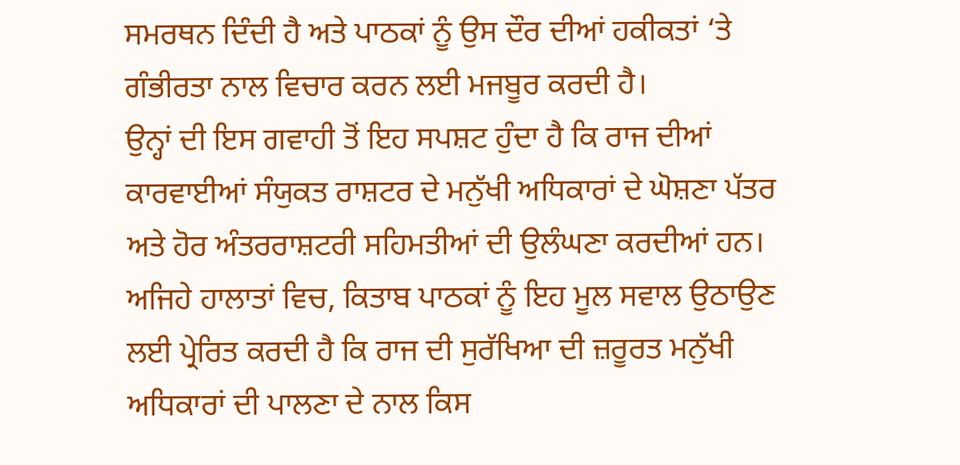ਸਮਰਥਨ ਦਿੰਦੀ ਹੈ ਅਤੇ ਪਾਠਕਾਂ ਨੂੰ ਉਸ ਦੌਰ ਦੀਆਂ ਹਕੀਕਤਾਂ ‘ਤੇ ਗੰਭੀਰਤਾ ਨਾਲ ਵਿਚਾਰ ਕਰਨ ਲਈ ਮਜਬੂਰ ਕਰਦੀ ਹੈ।
ਉਨ੍ਹਾਂ ਦੀ ਇਸ ਗਵਾਹੀ ਤੋਂ ਇਹ ਸਪਸ਼ਟ ਹੁੰਦਾ ਹੈ ਕਿ ਰਾਜ ਦੀਆਂ ਕਾਰਵਾਈਆਂ ਸੰਯੁਕਤ ਰਾਸ਼ਟਰ ਦੇ ਮਨੁੱਖੀ ਅਧਿਕਾਰਾਂ ਦੇ ਘੋਸ਼ਣਾ ਪੱਤਰ ਅਤੇ ਹੋਰ ਅੰਤਰਰਾਸ਼ਟਰੀ ਸਹਿਮਤੀਆਂ ਦੀ ਉਲੰਘਣਾ ਕਰਦੀਆਂ ਹਨ। ਅਜਿਹੇ ਹਾਲਾਤਾਂ ਵਿਚ, ਕਿਤਾਬ ਪਾਠਕਾਂ ਨੂੰ ਇਹ ਮੂਲ ਸਵਾਲ ਉਠਾਉਣ ਲਈ ਪ੍ਰੇਰਿਤ ਕਰਦੀ ਹੈ ਕਿ ਰਾਜ ਦੀ ਸੁਰੱਖਿਆ ਦੀ ਜ਼ਰੂਰਤ ਮਨੁੱਖੀ ਅਧਿਕਾਰਾਂ ਦੀ ਪਾਲਣਾ ਦੇ ਨਾਲ ਕਿਸ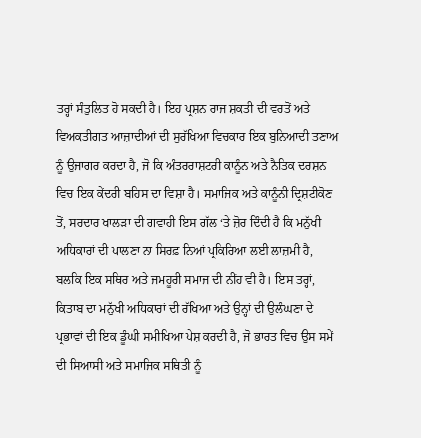ਤਰ੍ਹਾਂ ਸੰਤੁਲਿਤ ਹੋ ਸਕਦੀ ਹੈ। ਇਹ ਪ੍ਰਸ਼ਨ ਰਾਜ ਸ਼ਕਤੀ ਦੀ ਵਰਤੋਂ ਅਤੇ ਵਿਅਕਤੀਗਤ ਆਜ਼ਾਦੀਆਂ ਦੀ ਸੁਰੱਖਿਆ ਵਿਚਕਾਰ ਇਕ ਬੁਨਿਆਦੀ ਤਣਾਅ ਨੂੰ ਉਜਾਗਰ ਕਰਦਾ ਹੈ, ਜੋ ਕਿ ਅੰਤਰਰਾਸ਼ਟਰੀ ਕਾਨੂੰਨ ਅਤੇ ਨੈਤਿਕ ਦਰਸ਼ਨ ਵਿਚ ਇਕ ਕੇਂਦਰੀ ਬਹਿਸ ਦਾ ਵਿਸ਼ਾ ਹੈ। ਸਮਾਜਿਕ ਅਤੇ ਕਾਨੂੰਨੀ ਦ੍ਰਿਸ਼ਟੀਕੋਣ ਤੋਂ, ਸਰਦਾਰ ਖਾਲੜਾ ਦੀ ਗਵਾਹੀ ਇਸ ਗੱਲ ‘ਤੇ ਜ਼ੋਰ ਦਿੰਦੀ ਹੈ ਕਿ ਮਨੁੱਖੀ ਅਧਿਕਾਰਾਂ ਦੀ ਪਾਲਣਾ ਨਾ ਸਿਰਫ਼ ਨਿਆਂ ਪ੍ਰਕਿਰਿਆ ਲਈ ਲਾਜ਼ਮੀ ਹੈ, ਬਲਕਿ ਇਕ ਸਥਿਰ ਅਤੇ ਜਮਹੂਰੀ ਸਮਾਜ ਦੀ ਨੀਂਹ ਵੀ ਹੈ। ਇਸ ਤਰ੍ਹਾਂ, ਕਿਤਾਬ ਦਾ ਮਨੁੱਖੀ ਅਧਿਕਾਰਾਂ ਦੀ ਰੱਖਿਆ ਅਤੇ ਉਨ੍ਹਾਂ ਦੀ ਉਲੰਘਣਾ ਦੇ ਪ੍ਰਭਾਵਾਂ ਦੀ ਇਕ ਡੂੰਘੀ ਸਮੀਖਿਆ ਪੇਸ਼ ਕਰਦੀ ਹੈ, ਜੋ ਭਾਰਤ ਵਿਚ ਉਸ ਸਮੇਂ ਦੀ ਸਿਆਸੀ ਅਤੇ ਸਮਾਜਿਕ ਸਥਿਤੀ ਨੂੰ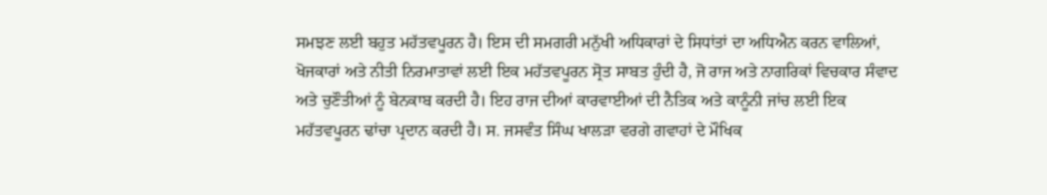ਸਮਝਣ ਲਈ ਬਹੁਤ ਮਹੱਤਵਪੂਰਨ ਹੈ। ਇਸ ਦੀ ਸਮਗਰੀ ਮਨੁੱਖੀ ਅਧਿਕਾਰਾਂ ਦੇ ਸਿਧਾਂਤਾਂ ਦਾ ਅਧਿਐਨ ਕਰਨ ਵਾਲਿਆਂ, ਖੋਜਕਾਰਾਂ ਅਤੇ ਨੀਤੀ ਨਿਰਮਾਤਾਵਾਂ ਲਈ ਇਕ ਮਹੱਤਵਪੂਰਨ ਸ੍ਰੋਤ ਸਾਬਤ ਹੁੰਦੀ ਹੈ, ਜੋ ਰਾਜ ਅਤੇ ਨਾਗਰਿਕਾਂ ਵਿਚਕਾਰ ਸੰਵਾਦ ਅਤੇ ਚੁਣੌਤੀਆਂ ਨੂੰ ਬੇਨਕਾਬ ਕਰਦੀ ਹੈ। ਇਹ ਰਾਜ ਦੀਆਂ ਕਾਰਵਾਈਆਂ ਦੀ ਨੈਤਿਕ ਅਤੇ ਕਾਨੂੰਨੀ ਜਾਂਚ ਲਈ ਇਕ ਮਹੱਤਵਪੂਰਨ ਢਾਂਚਾ ਪ੍ਰਦਾਨ ਕਰਦੀ ਹੈ। ਸ. ਜਸਵੰਤ ਸਿੰਘ ਖਾਲੜਾ ਵਰਗੇ ਗਵਾਹਾਂ ਦੇ ਮੌਖਿਕ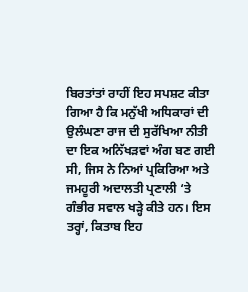ਬਿਰਤਾਂਤਾਂ ਰਾਹੀਂ ਇਹ ਸਪਸ਼ਟ ਕੀਤਾ ਗਿਆ ਹੈ ਕਿ ਮਨੁੱਖੀ ਅਧਿਕਾਰਾਂ ਦੀ ਉਲੰਘਣਾ ਰਾਜ ਦੀ ਸੁਰੱਖਿਆ ਨੀਤੀ ਦਾ ਇਕ ਅਨਿੱਖੜਵਾਂ ਅੰਗ ਬਣ ਗਈ ਸੀ, ਜਿਸ ਨੇ ਨਿਆਂ ਪ੍ਰਕਿਰਿਆ ਅਤੇ ਜਮਹੂਰੀ ਅਦਾਲਤੀ ਪ੍ਰਣਾਲੀ ‘ਤੇ ਗੰਭੀਰ ਸਵਾਲ ਖੜ੍ਹੇ ਕੀਤੇ ਹਨ। ਇਸ ਤਰ੍ਹਾਂ, ਕਿਤਾਬ ਇਹ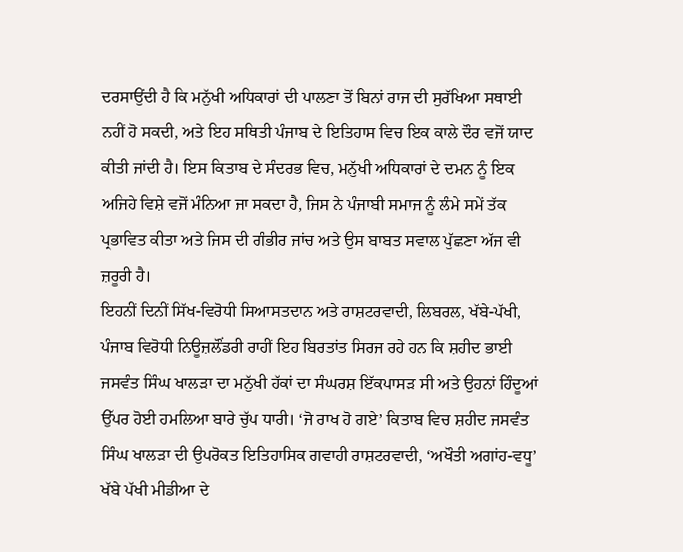ਦਰਸਾਉਂਦੀ ਹੈ ਕਿ ਮਨੁੱਖੀ ਅਧਿਕਾਰਾਂ ਦੀ ਪਾਲਣਾ ਤੋਂ ਬਿਨਾਂ ਰਾਜ ਦੀ ਸੁਰੱਖਿਆ ਸਥਾਈ ਨਹੀਂ ਹੋ ਸਕਦੀ, ਅਤੇ ਇਹ ਸਥਿਤੀ ਪੰਜਾਬ ਦੇ ਇਤਿਹਾਸ ਵਿਚ ਇਕ ਕਾਲੇ ਦੌਰ ਵਜੋਂ ਯਾਦ ਕੀਤੀ ਜਾਂਦੀ ਹੈ। ਇਸ ਕਿਤਾਬ ਦੇ ਸੰਦਰਭ ਵਿਚ, ਮਨੁੱਖੀ ਅਧਿਕਾਰਾਂ ਦੇ ਦਮਨ ਨੂੰ ਇਕ ਅਜਿਹੇ ਵਿਸ਼ੇ ਵਜੋਂ ਮੰਨਿਆ ਜਾ ਸਕਦਾ ਹੈ, ਜਿਸ ਨੇ ਪੰਜਾਬੀ ਸਮਾਜ ਨੂੰ ਲੰਮੇ ਸਮੇਂ ਤੱਕ ਪ੍ਰਭਾਵਿਤ ਕੀਤਾ ਅਤੇ ਜਿਸ ਦੀ ਗੰਭੀਰ ਜਾਂਚ ਅਤੇ ਉਸ ਬਾਬਤ ਸਵਾਲ ਪੁੱਛਣਾ ਅੱਜ ਵੀ ਜ਼ਰੂਰੀ ਹੈ।
ਇਹਨੀਂ ਦਿਨੀਂ ਸਿੱਖ-ਵਿਰੋਧੀ ਸਿਆਸਤਦਾਨ ਅਤੇ ਰਾਸ਼ਟਰਵਾਦੀ, ਲਿਬਰਲ, ਖੱਬੇ-ਪੱਖੀ, ਪੰਜਾਬ ਵਿਰੋਧੀ ਨਿਊਜ਼ਲੌਂਡਰੀ ਰਾਹੀਂ ਇਹ ਬਿਰਤਾਂਤ ਸਿਰਜ ਰਹੇ ਹਨ ਕਿ ਸ਼ਹੀਦ ਭਾਈ ਜਸਵੰਤ ਸਿੰਘ ਖਾਲੜਾ ਦਾ ਮਨੁੱਖੀ ਹੱਕਾਂ ਦਾ ਸੰਘਰਸ਼ ਇੱਕਪਾਸੜ ਸੀ ਅਤੇ ਉਹਨਾਂ ਹਿੰਦੂਆਂ ਉੱਪਰ ਹੋਈ ਹਮਲਿਆ ਬਾਰੇ ਚੁੱਪ ਧਾਰੀ। ‘ਜੋ ਰਾਖ ਹੋ ਗਏ’ ਕਿਤਾਬ ਵਿਚ ਸ਼ਹੀਦ ਜਸਵੰਤ ਸਿੰਘ ਖਾਲੜਾ ਦੀ ਉਪਰੋਕਤ ਇਤਿਹਾਸਿਕ ਗਵਾਹੀ ਰਾਸ਼ਟਰਵਾਦੀ, ‘ਅਖੌਤੀ ਅਗਾਂਹ-ਵਧੂ’ ਖੱਬੇ ਪੱਖੀ ਮੀਡੀਆ ਦੇ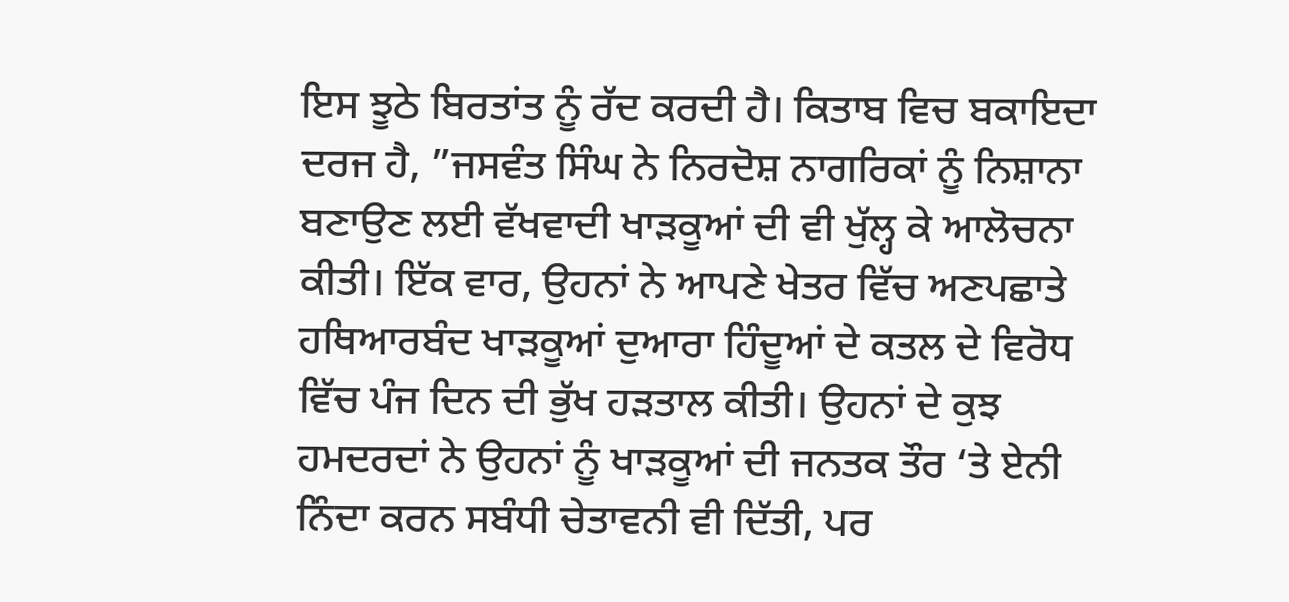ਇਸ ਝੂਠੇ ਬਿਰਤਾਂਤ ਨੂੰ ਰੱਦ ਕਰਦੀ ਹੈ। ਕਿਤਾਬ ਵਿਚ ਬਕਾਇਦਾ ਦਰਜ ਹੈ, ”ਜਸਵੰਤ ਸਿੰਘ ਨੇ ਨਿਰਦੋਸ਼ ਨਾਗਰਿਕਾਂ ਨੂੰ ਨਿਸ਼ਾਨਾ ਬਣਾਉਣ ਲਈ ਵੱਖਵਾਦੀ ਖਾੜਕੂਆਂ ਦੀ ਵੀ ਖੁੱਲ੍ਹ ਕੇ ਆਲੋਚਨਾ ਕੀਤੀ। ਇੱਕ ਵਾਰ, ਉਹਨਾਂ ਨੇ ਆਪਣੇ ਖੇਤਰ ਵਿੱਚ ਅਣਪਛਾਤੇ ਹਥਿਆਰਬੰਦ ਖਾੜਕੂਆਂ ਦੁਆਰਾ ਹਿੰਦੂਆਂ ਦੇ ਕਤਲ ਦੇ ਵਿਰੋਧ ਵਿੱਚ ਪੰਜ ਦਿਨ ਦੀ ਭੁੱਖ ਹੜਤਾਲ ਕੀਤੀ। ਉਹਨਾਂ ਦੇ ਕੁਝ ਹਮਦਰਦਾਂ ਨੇ ਉਹਨਾਂ ਨੂੰ ਖਾੜਕੂਆਂ ਦੀ ਜਨਤਕ ਤੌਰ ‘ਤੇ ਏਨੀ ਨਿੰਦਾ ਕਰਨ ਸਬੰਧੀ ਚੇਤਾਵਨੀ ਵੀ ਦਿੱਤੀ, ਪਰ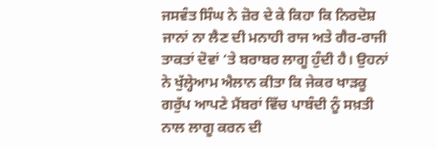ਜਸਵੰਤ ਸਿੰਘ ਨੇ ਜ਼ੋਰ ਦੇ ਕੇ ਕਿਹਾ ਕਿ ਨਿਰਦੋਸ਼ ਜਾਨਾਂ ਨਾ ਲੈਣ ਦੀ ਮਨਾਹੀ ਰਾਜ ਅਤੇ ਗੈਰ-ਰਾਜੀ ਤਾਕਤਾਂ ਦੋਵਾਂ ‘ਤੇ ਬਰਾਬਰ ਲਾਗੂ ਹੁੰਦੀ ਹੈ। ਉਹਨਾਂ ਨੇ ਖੁੱਲ੍ਹੇਆਮ ਐਲਾਨ ਕੀਤਾ ਕਿ ਜੇਕਰ ਖਾੜਕੂ ਗਰੁੱਪ ਆਪਣੇ ਮੈਂਬਰਾਂ ਵਿੱਚ ਪਾਬੰਦੀ ਨੂੰ ਸਖ਼ਤੀ ਨਾਲ ਲਾਗੂ ਕਰਨ ਦੀ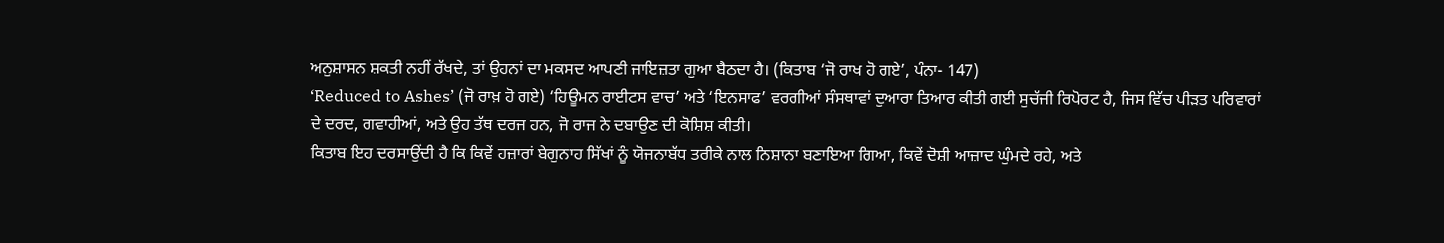ਅਨੁਸ਼ਾਸਨ ਸ਼ਕਤੀ ਨਹੀਂ ਰੱਖਦੇ, ਤਾਂ ਉਹਨਾਂ ਦਾ ਮਕਸਦ ਆਪਣੀ ਜਾਇਜ਼ਤਾ ਗੁਆ ਬੈਠਦਾ ਹੈ। (ਕਿਤਾਬ ‘ਜੋ ਰਾਖ ਹੋ ਗਏ’, ਪੰਨਾ- 147)
‘Reduced to Ashes’ (ਜੋ ਰਾਖ਼ ਹੋ ਗਏ) ‘ਹਿਊਮਨ ਰਾਈਟਸ ਵਾਚ’ ਅਤੇ ‘ਇਨਸਾਫ’ ਵਰਗੀਆਂ ਸੰਸਥਾਵਾਂ ਦੁਆਰਾ ਤਿਆਰ ਕੀਤੀ ਗਈ ਸੁਚੱਜੀ ਰਿਪੋਰਟ ਹੈ, ਜਿਸ ਵਿੱਚ ਪੀੜਤ ਪਰਿਵਾਰਾਂ ਦੇ ਦਰਦ, ਗਵਾਹੀਆਂ, ਅਤੇ ਉਹ ਤੱਥ ਦਰਜ ਹਨ, ਜੋ ਰਾਜ ਨੇ ਦਬਾਉਣ ਦੀ ਕੋਸ਼ਿਸ਼ ਕੀਤੀ।
ਕਿਤਾਬ ਇਹ ਦਰਸਾਉਂਦੀ ਹੈ ਕਿ ਕਿਵੇਂ ਹਜ਼ਾਰਾਂ ਬੇਗੁਨਾਹ ਸਿੱਖਾਂ ਨੂੰ ਯੋਜਨਾਬੱਧ ਤਰੀਕੇ ਨਾਲ ਨਿਸ਼ਾਨਾ ਬਣਾਇਆ ਗਿਆ, ਕਿਵੇਂ ਦੋਸ਼ੀ ਆਜ਼ਾਦ ਘੁੰਮਦੇ ਰਹੇ, ਅਤੇ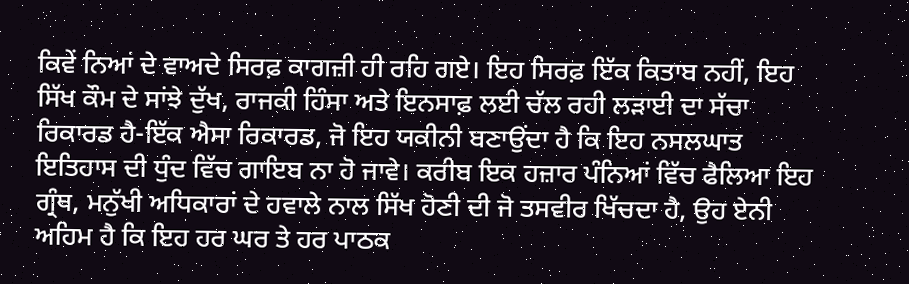ਕਿਵੇਂ ਨਿਆਂ ਦੇ ਵਾਅਦੇ ਸਿਰਫ਼ ਕਾਗਜ਼ੀ ਹੀ ਰਹਿ ਗਏ। ਇਹ ਸਿਰਫ਼ ਇੱਕ ਕਿਤਾਬ ਨਹੀਂ, ਇਹ ਸਿੱਖ ਕੌਮ ਦੇ ਸਾਂਝੇ ਦੁੱਖ, ਰਾਜਕੀ ਹਿੰਸਾ ਅਤੇ ਇਨਸਾਫ਼ ਲਈ ਚੱਲ ਰਹੀ ਲੜਾਈ ਦਾ ਸੱਚਾ ਰਿਕਾਰਡ ਹੈ-ਇੱਕ ਐਸਾ ਰਿਕਾਰਡ, ਜੋ ਇਹ ਯਕੀਨੀ ਬਣਾਉਂਦਾ ਹੈ ਕਿ ਇਹ ਨਸਲਘਾਤ ਇਤਿਹਾਸ ਦੀ ਧੁੰਦ ਵਿੱਚ ਗਾਇਬ ਨਾ ਹੋ ਜਾਵੇ। ਕਰੀਬ ਇਕ ਹਜ਼ਾਰ ਪੰਨਿਆਂ ਵਿੱਚ ਫੈਲਿਆ ਇਹ ਗ੍ਰੰਥ, ਮਨੁੱਖੀ ਅਧਿਕਾਰਾਂ ਦੇ ਹਵਾਲੇ ਨਾਲ ਸਿੱਖ ਹੋਣੀ ਦੀ ਜੋ ਤਸਵੀਰ ਖਿੱਚਦਾ ਹੈ, ਉਹ ਏਨੀ ਅਹਿਮ ਹੈ ਕਿ ਇਹ ਹਰ ਘਰ ਤੇ ਹਰ ਪਾਠਕ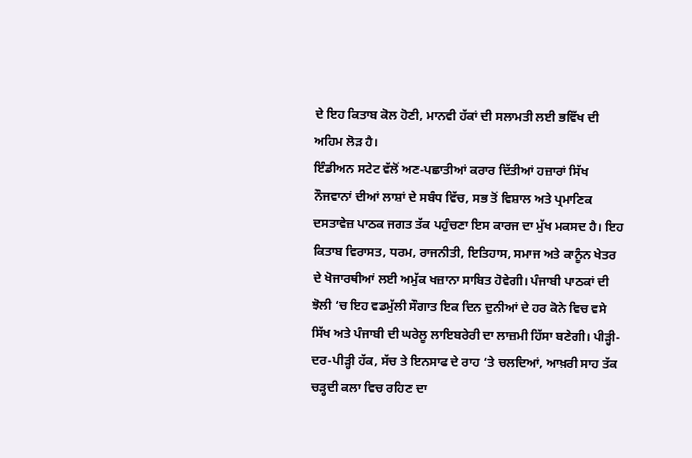ਦੇ ਇਹ ਕਿਤਾਬ ਕੋਲ ਹੋਣੀ, ਮਾਨਵੀ ਹੱਕਾਂ ਦੀ ਸਲਾਮਤੀ ਲਈ ਭਵਿੱਖ ਦੀ ਅਹਿਮ ਲੋੜ ਹੈ।
ਇੰਡੀਅਨ ਸਟੇਟ ਵੱਲੋਂ ਅਣ-ਪਛਾਤੀਆਂ ਕਰਾਰ ਦਿੱਤੀਆਂ ਹਜ਼ਾਰਾਂ ਸਿੱਖ ਨੌਜਵਾਨਾਂ ਦੀਆਂ ਲਾਸ਼ਾਂ ਦੇ ਸਬੰਧ ਵਿੱਚ, ਸਭ ਤੋਂ ਵਿਸ਼ਾਲ ਅਤੇ ਪ੍ਰਮਾਣਿਕ ਦਸਤਾਵੇਜ਼ ਪਾਠਕ ਜਗਤ ਤੱਕ ਪਹੁੰਚਣਾ ਇਸ ਕਾਰਜ ਦਾ ਮੁੱਖ ਮਕਸਦ ਹੈ। ਇਹ ਕਿਤਾਬ ਵਿਰਾਸਤ, ਧਰਮ, ਰਾਜਨੀਤੀ, ਇਤਿਹਾਸ, ਸਮਾਜ ਅਤੇ ਕਾਨੂੰਨ ਖੇਤਰ ਦੇ ਖੋਜਾਰਥੀਆਂ ਲਈ ਅਮੁੱਕ ਖਜ਼ਾਨਾ ਸਾਬਿਤ ਹੋਵੇਗੀ। ਪੰਜਾਬੀ ਪਾਠਕਾਂ ਦੀ ਝੋਲੀ ‘ਚ ਇਹ ਵਡਮੁੱਲੀ ਸੌਗਾਤ ਇਕ ਦਿਨ ਦੁਨੀਆਂ ਦੇ ਹਰ ਕੋਨੇ ਵਿਚ ਵਸੇ ਸਿੱਖ ਅਤੇ ਪੰਜਾਬੀ ਦੀ ਘਰੇਲੂ ਲਾਇਬਰੇਰੀ ਦਾ ਲਾਜ਼ਮੀ ਹਿੱਸਾ ਬਣੇਗੀ। ਪੀੜ੍ਹੀ-ਦਰ-ਪੀੜ੍ਹੀ ਹੱਕ, ਸੱਚ ਤੇ ਇਨਸਾਫ ਦੇ ਰਾਹ ‘ਤੇ ਚਲਦਿਆਂ, ਆਖ਼ਰੀ ਸਾਹ ਤੱਕ ਚੜ੍ਹਦੀ ਕਲਾ ਵਿਚ ਰਹਿਣ ਦਾ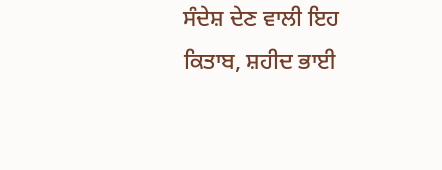ਸੰਦੇਸ਼ ਦੇਣ ਵਾਲੀ ਇਹ ਕਿਤਾਬ, ਸ਼ਹੀਦ ਭਾਈ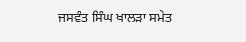ਜਸਵੰਤ ਸਿੰਘ ਖਾਲੜਾ ਸਮੇਤ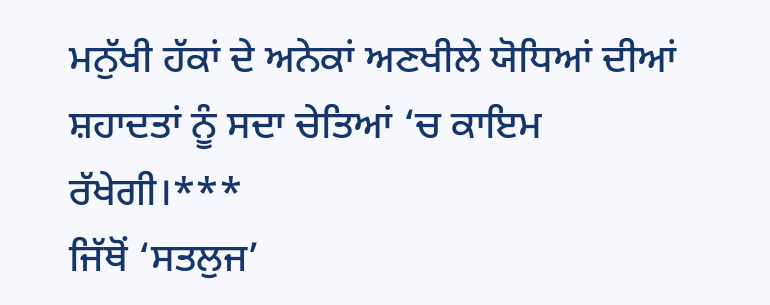ਮਨੁੱਖੀ ਹੱਕਾਂ ਦੇ ਅਨੇਕਾਂ ਅਣਖੀਲੇ ਯੋਧਿਆਂ ਦੀਆਂ ਸ਼ਹਾਦਤਾਂ ਨੂੰ ਸਦਾ ਚੇਤਿਆਂ ‘ਚ ਕਾਇਮ ਰੱਖੇਗੀ।***
ਜਿੱਥੋਂ ‘ਸਤਲੁਜ’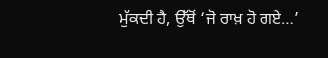ਮੁੱਕਦੀ ਹੈ, ਉੱਥੋਂ ‘ਜੋ ਰਾਖ਼ ਹੋ ਗਏ…’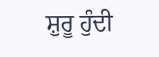ਸ਼ੁਰੂ ਹੁੰਦੀ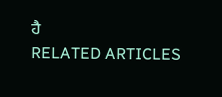ਹੈ
RELATED ARTICLES